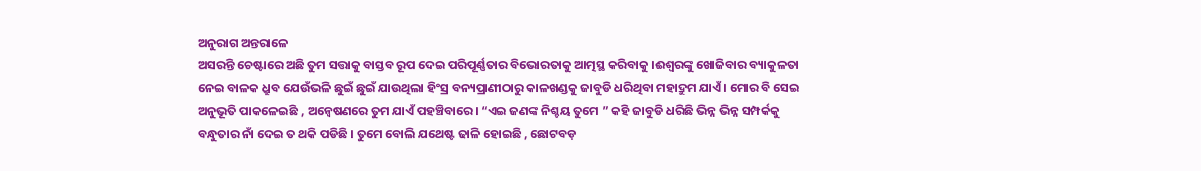ଅନୁରାଗ ଅନ୍ତରାଳେ
ଅସରନ୍ତି ଚେଷ୍ଟାରେ ଅଛି ତୁମ ସତ୍ତାକୁ ବାସ୍ତବ ରୂପ ଦେଇ ପରିପୂର୍ଣ୍ଣତାର ବିଭୋରତାକୁ ଆତ୍ମସ୍ଥ କରିବାକୁ ।ଈଶ୍ୱରଙ୍କୁ ଖୋଜିବାର ବ୍ୟାକୁଳତା ନେଇ ବାଳକ ଧ୍ରୁବ ଯେଉଁଭଳି ଛୁଇଁ ଛୁଇଁ ଯାଉଥିଲା ହିଂସ୍ର ବନ୍ୟପ୍ରାଣୀଠାରୁ କାଳଖଣ୍ଡକୁ ଜାବୁଡି ଧରିଥିବା ମହାଦ୍ରୁମ ଯାଏଁ । ମୋର ବି ସେଇ ଅନୁଭୂତି ପାକଳେଇଛି , ଅନ୍ୱେଷଣରେ ତୁମ ଯାଏଁ ପହଞ୍ଚିବାରେ। “ଏଇ ଜଣଙ୍କ ନିଶ୍ଚୟ ତୁମେ ” କହି ଜାବୁଡି ଧରିଛି ଭିନ୍ନ ଭିନ୍ନ ସମ୍ପର୍କକୁ ବନ୍ଧୁତାର ନାଁ ଦେଇ ତ ଥକି ପଡିଛି । ତୁମେ ବୋଲି ଯଥେଷ୍ଟ ଢାଳି ହୋଇଛି , ଛୋଟବଡ଼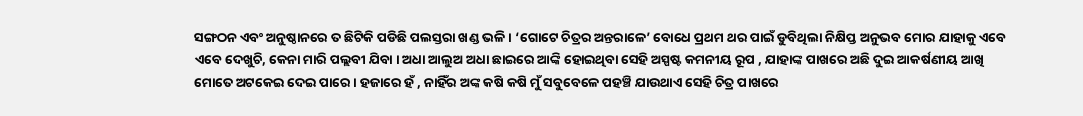ସଙ୍ଗଠନ ଏବଂ ଅନୁଷ୍ଠାନରେ ତ ଛିଟିକି ପଡିଛି ପଲସ୍ତରା ଖଣ୍ଡ ଭଳି । ‘ଗୋଟେ ଚିତ୍ରର ଅନ୍ତରାଳେ’ ବୋଧେ ପ୍ରଥମ ଥର ପାଇଁ ଡୁବିଥିଲା ନିକ୍ଷିପ୍ତ ଅନୁଭବ ମୋର ଯାହାକୁ ଏବେ ଏବେ ଦେଖୁଚି, କେନା ମାରି ପଲ୍ଲବୀ ଯିବା । ଅଧା ଆଲୁଅ ଅଧା ଛାଇରେ ଆଙ୍କି ହୋଇଥିବା ସେହି ଅସ୍ପଷ୍ଟ କମନୀୟ ରୂପ , ଯାହାଙ୍କ ପାଖରେ ଅଛି ଦୁଇ ଆକର୍ଷଣୀୟ ଆଖି ମୋତେ ଅଟକେଇ ଦେଇ ପାରେ । ହଜାରେ ହଁ , ନାହିଁର ଅଙ୍କ କଷି କଷି ମୁଁ ସବୁବେଳେ ପହଞ୍ଚି ଯାଉଥାଏ ସେହି ଚିତ୍ର ପାଖରେ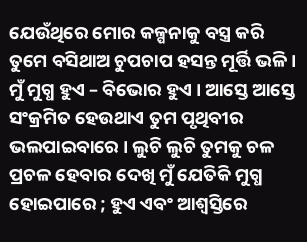ଯେଉଁଥିରେ ମୋର କଳ୍ପନାକୁ ବସ୍ତ୍ର କରି ତୁମେ ବସିଥାଅ ଚୁପଚାପ ହସନ୍ତ ମୂର୍ତ୍ତି ଭଳି । ମୁଁ ମୁଗ୍ଧ ହୁଏ – ବିଭୋର ହୁଏ । ଆସ୍ତେ ଆସ୍ତେ ସଂକ୍ରମିତ ହେଉଥାଏ ତୁମ ପୃଥିବୀର ଭଲପାଇବାରେ । ଲୁଚି ଲୁଚି ତୁମକୁ ଚଳ ପ୍ରଚଳ ହେବାର ଦେଖି ମୁଁ ଯେତିକି ମୁଗ୍ଧ ହୋଇପାରେ ; ହୁଏ ଏବଂ ଆଶ୍ୱସ୍ତିରେ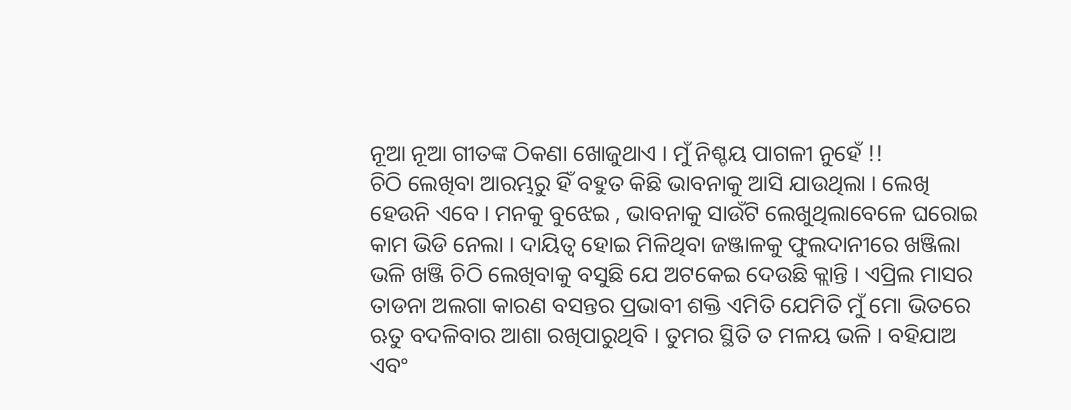ନୂଆ ନୂଆ ଗୀତଙ୍କ ଠିକଣା ଖୋଜୁଥାଏ । ମୁଁ ନିଶ୍ଚୟ ପାଗଳୀ ନୁହେଁ !!
ଚିଠି ଲେଖିବା ଆରମ୍ଭରୁ ହିଁ ବହୁତ କିଛି ଭାବନାକୁ ଆସି ଯାଉଥିଲା । ଲେଖି ହେଉନି ଏବେ । ମନକୁ ବୁଝେଇ , ଭାବନାକୁ ସାଉଁଟି ଲେଖୁଥିଲାବେଳେ ଘରୋଇ କାମ ଭିଡି ନେଲା । ଦାୟିତ୍ୱ ହୋଇ ମିଳିଥିବା ଜଞ୍ଜାଳକୁ ଫୁଲଦାନୀରେ ଖଞ୍ଜିଲା ଭଳି ଖଞ୍ଜି ଚିଠି ଲେଖିବାକୁ ବସୁଛି ଯେ ଅଟକେଇ ଦେଉଛି କ୍ଲାନ୍ତି । ଏପ୍ରିଲ ମାସର ତାଡନା ଅଲଗା କାରଣ ବସନ୍ତର ପ୍ରଭାବୀ ଶକ୍ତି ଏମିତି ଯେମିତି ମୁଁ ମୋ ଭିତରେ ଋତୁ ବଦଳିବାର ଆଶା ରଖିପାରୁଥିବି । ତୁମର ସ୍ଥିତି ତ ମଳୟ ଭଳି । ବହିଯାଅ ଏବଂ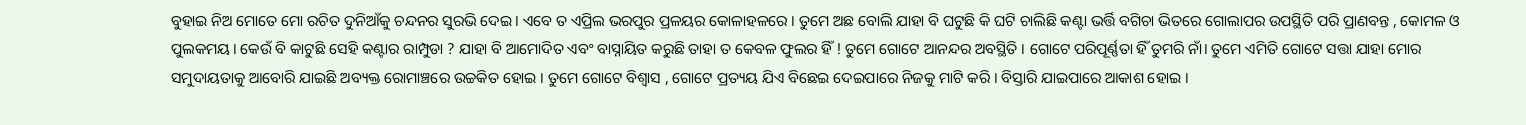ବୁହାଇ ନିଅ ମୋତେ ମୋ ରଚିତ ଦୁନିଆଁକୁ ଚନ୍ଦନର ସୁରଭି ଦେଇ । ଏବେ ତ ଏପ୍ରିଲ ଭରପୁର ପ୍ରଳୟର କୋଳାହଳରେ । ତୁମେ ଅଛ ବୋଲି ଯାହା ବି ଘଟୁଛି କି ଘଟି ଚାଲିଛି କଣ୍ଟା ଭର୍ତ୍ତି ବଗିଚା ଭିତରେ ଗୋଲାପର ଉପସ୍ଥିତି ପରି ପ୍ରାଣବନ୍ତ , କୋମଳ ଓ ପୁଲକମୟ। କେଉଁ ବି କାଟୁଛି ସେହି କଣ୍ଟାର ରାମ୍ପୁଡା ? ଯାହା ବି ଆମୋଦିତ ଏବଂ ବାସ୍ନାୟିତ କରୁଛି ତାହା ତ କେବଳ ଫୁଲର ହିଁ ! ତୁମେ ଗୋଟେ ଆନନ୍ଦର ଅବସ୍ଥିତି । ଗୋଟେ ପରିପୂର୍ଣ୍ଣତା ହିଁ ତୁମରି ନାଁ। ତୁମେ ଏମିତି ଗୋଟେ ସତ୍ତା ଯାହା ମୋର ସମୁଦାୟତାକୁ ଆବୋରି ଯାଇଛି ଅବ୍ୟକ୍ତ ରୋମାଞ୍ଚରେ ଉଚ୍ଚକିତ ହୋଇ । ତୁମେ ଗୋଟେ ବିଶ୍ୱାସ , ଗୋଟେ ପ୍ରତ୍ୟୟ ଯିଏ ବିଛେଇ ଦେଇପାରେ ନିଜକୁ ମାଟି କରି । ବିସ୍ତାରି ଯାଇପାରେ ଆକାଶ ହୋଇ ।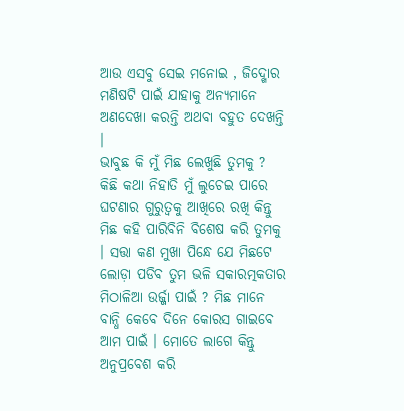ଆଉ ଏସବୁ ସେଇ ମନୋଇ , ଜିଦ୍ଖୋର ମଣିଷଟି ପାଇଁ ଯାହାକୁ ଅନ୍ୟମାନେ ଅଣଦେଖା କରନ୍ତି ଅଥବା ବହୁତ ଦେଖନ୍ତି ।
ଭାବୁଛ କି ମୁଁ ମିଛ ଲେଖୁଛି ତୁମକୁ ? କିଛି କଥା ନିହାତି ମୁଁ ଲୁଚେଇ ପାରେ ଘଟଣାର ଗୁରୁତ୍ୱକୁ ଆଖିରେ ରଖି କିନ୍ତୁ ମିଛ କହି ପାରିବିନି ବିଶେଷ କରି ତୁମକୁ । ସତ୍ତା କଣ ମୁଖା ପିନ୍ଧେ ଯେ ମିଛଟେ ଲୋଡ଼ା ପଡିବ ତୁମ ଭଳି ସକାରତ୍ମକତାର ମିଠାଳିଆ ଉର୍ଜ୍ଜା ପାଇଁ ? ମିଛ ମାନେ ବାନ୍ଧି କେବେ ଦିନେ କୋରସ ଗାଇବେ ଆମ ପାଇଁ । ମୋତେ ଲାଗେ କିନ୍ତୁ ଅନୁପ୍ରବେଶ କରି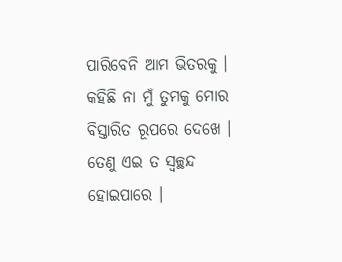ପାରିବେନି ଆମ ଭିତରକୁ । କହିଛି ନା ମୁଁ ତୁମକୁ ମୋର ବିସ୍ତାରିତ ରୂପରେ ଦେଖେ । ତେଣୁ ଏଇ ତ ସ୍ୱଚ୍ଛନ୍ଦ ହୋଇପାରେ ।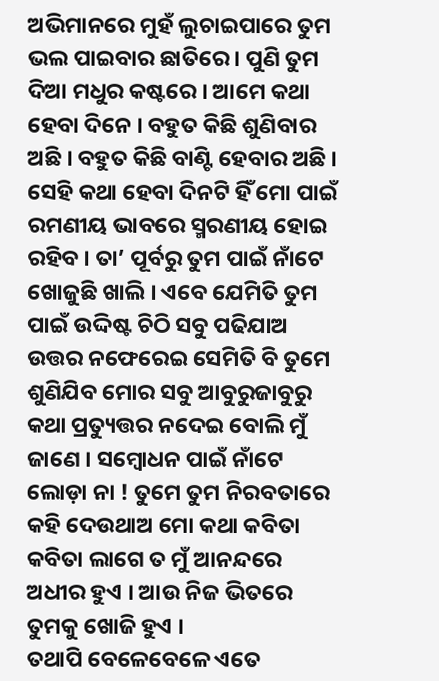ଅଭିମାନରେ ମୁହଁ ଲୁଚାଇପାରେ ତୁମ ଭଲ ପାଇବାର ଛାତିରେ । ପୁଣି ତୁମ ଦିଆ ମଧୁର କଷ୍ଟରେ । ଆମେ କଥା ହେବା ଦିନେ । ବହୁତ କିଛି ଶୁଣିବାର ଅଛି । ବହୁତ କିଛି ବାଣ୍ଟି ହେବାର ଅଛି । ସେହି କଥା ହେବା ଦିନଟି ହିଁ ମୋ ପାଇଁ ରମଣୀୟ ଭାବରେ ସ୍ମରଣୀୟ ହୋଇ ରହିବ । ତା’ ପୂର୍ବରୁ ତୁମ ପାଇଁ ନାଁଟେ ଖୋଜୁଛି ଖାଲି । ଏବେ ଯେମିତି ତୁମ ପାଇଁ ଉଦ୍ଦିଷ୍ଟ ଚିଠି ସବୁ ପଢିଯାଅ ଉତ୍ତର ନଫେରେଇ ସେମିତି ବି ତୁମେ ଶୁଣିଯିବ ମୋର ସବୁ ଆବୁରୁଜାବୁରୁ କଥା ପ୍ରତ୍ୟୁତ୍ତର ନଦେଇ ବୋଲି ମୁଁ ଜାଣେ । ସମ୍ବୋଧନ ପାଇଁ ନାଁଟେ ଲୋଡ଼ା ନା ! ତୁମେ ତୁମ ନିରବତାରେ କହି ଦେଉଥାଅ ମୋ କଥା କବିତା କବିତା ଲାଗେ ତ ମୁଁ ଆନନ୍ଦରେ ଅଧୀର ହୁଏ । ଆଉ ନିଜ ଭିତରେ ତୁମକୁ ଖୋଜି ହୁଏ ।
ତଥାପି ବେଳେବେଳେ ଏତେ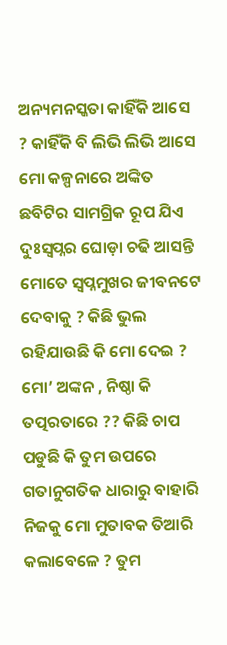ଅନ୍ୟମନସ୍କତା କାହିଁକି ଆସେ ? କାହିଁକି ବି ଲିଭି ଲିଭି ଆସେ ମୋ କଳ୍ପନାରେ ଅଙ୍କିତ ଛବିଟିର ସାମଗ୍ରିକ ରୂପ ଯିଏ ଦୁଃସ୍ବପ୍ନର ଘୋଡ଼ା ଚଢି ଆସନ୍ତି ମୋତେ ସ୍ବପ୍ନମୁଖର ଜୀବନଟେ ଦେବାକୁ ? କିଛି ଭୁଲ ରହିଯାଉଛି କି ମୋ ଦେଇ ? ମୋ’ ଅଙ୍କନ , ନିଷ୍ଠା କି ତତ୍ପରତାରେ ?? କିଛି ଚାପ ପଡୁଛି କି ତୁମ ଉପରେ ଗତାନୁଗତିକ ଧାରାରୁ ବାହାରି ନିଜକୁ ମୋ ମୁତାବକ ତିଆରି କଲାବେଳେ ? ତୁମ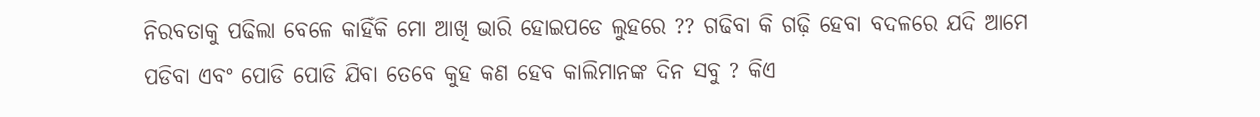ନିରବତାକୁ ପଢିଲା ବେଳେ କାହିଁକି ମୋ ଆଖି ଭାରି ହୋଇପଡେ ଲୁହରେ ?? ଗଢିବା କି ଗଢ଼ି ହେବା ବଦଳରେ ଯଦି ଆମେ ପଡିବା ଏବଂ ପୋଡି ପୋଡି ଯିବା ତେବେ କୁହ କଣ ହେବ କାଲିମାନଙ୍କ ଦିନ ସବୁ ? କିଏ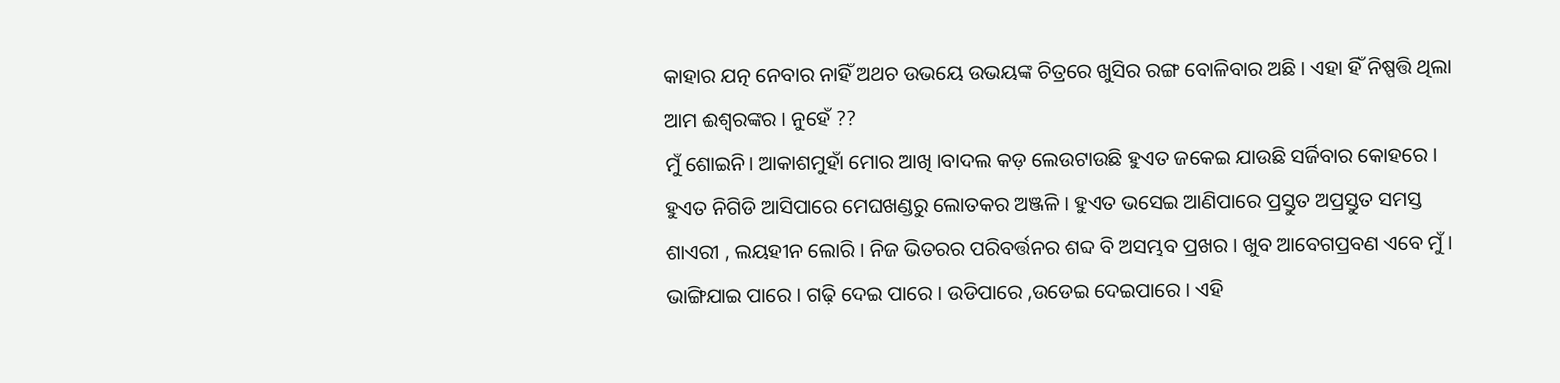କାହାର ଯତ୍ନ ନେବାର ନାହିଁ ଅଥଚ ଉଭୟେ ଉଭୟଙ୍କ ଚିତ୍ରରେ ଖୁସିର ରଙ୍ଗ ବୋଳିବାର ଅଛି । ଏହା ହିଁ ନିଷ୍ପତ୍ତି ଥିଲା ଆମ ଈଶ୍ୱରଙ୍କର । ନୁହେଁ ??
ମୁଁ ଶୋଇନି। ଆକାଶମୁହାଁ ମୋର ଆଖି ।ବାଦଲ କଡ଼ ଲେଉଟାଉଛି ହୁଏତ ଜକେଇ ଯାଉଛି ସର୍ଜିବାର କୋହରେ । ହୁଏତ ନିଗିଡି ଆସିପାରେ ମେଘଖଣ୍ଡରୁ ଲୋତକର ଅଞ୍ଜଳି । ହୁଏତ ଭସେଇ ଆଣିପାରେ ପ୍ରସ୍ତୁତ ଅପ୍ରସ୍ତୁତ ସମସ୍ତ ଶାଏରୀ , ଲୟହୀନ ଲୋରି । ନିଜ ଭିତରର ପରିବର୍ତ୍ତନର ଶବ୍ଦ ବି ଅସମ୍ଭବ ପ୍ରଖର । ଖୁବ ଆବେଗପ୍ରବଣ ଏବେ ମୁଁ । ଭାଙ୍ଗିଯାଇ ପାରେ । ଗଢ଼ି ଦେଇ ପାରେ । ଉଡିପାରେ ,ଉଡେଇ ଦେଇପାରେ । ଏହି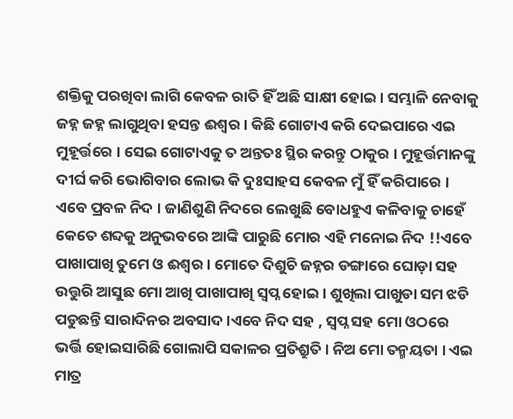ଶକ୍ତିକୁ ପରଖିବା ଲାଗି କେବଳ ରାତି ହିଁ ଅଛି ସାକ୍ଷୀ ହୋଇ । ସମ୍ଭାଳି ନେବାକୁ ଜହ୍ନ ଜହ୍ନ ଲାଗୁଥିବା ହସନ୍ତ ଈଶ୍ୱର । କିଛି ଗୋଟାଏ କରି ଦେଇପାରେ ଏଇ ମୁହୂର୍ତ୍ତରେ । ସେଇ ଗୋଟାଏକୁ ତ ଅନ୍ତତଃ ସ୍ଥିର କରନ୍ତୁ ଠାକୁର । ମୁହୂର୍ତ୍ତମାନଙ୍କୁ ଦୀର୍ଘ କରି ଭୋଗିବାର ଲୋଭ କି ଦୁଃସାହସ କେବଳ ମୁଁ ହିଁ କରିପାରେ ।
ଏବେ ପ୍ରବଳ ନିଦ । ଜାଣିଶୁଣି ନିଦରେ ଲେଖୁଛି ବୋଧହୁଏ କଳିବାକୁ ଚାହେଁ କେତେ ଶବ୍ଦକୁ ଅନୁଭବରେ ଆଙ୍କି ପାରୁଛି ମୋର ଏହି ମନୋଇ ନିଦ !!ଏବେ ପାଖାପାଖି ତୁମେ ଓ ଈଶ୍ୱର । ମୋତେ ଦିଶୁଚି ଜହ୍ନର ଡଙ୍ଗାରେ ଘୋଡ଼ା ସହ ଉତ୍ତୁରି ଆସୁଛ ମୋ ଆଖି ପାଖାପାଖି ସ୍ବପ୍ନ ହୋଇ । ଶୁଖିଲା ପାଖୁଡା ସମ ଝଡି ପଡୁଛନ୍ତି ସାରାଦିନର ଅବସାଦ ।ଏବେ ନିଦ ସହ , ସ୍ୱପ୍ନ ସହ ମୋ ଓଠରେ ଭର୍ତ୍ତି ହୋଇସାରିଛି ଗୋଲାପି ସକାଳର ପ୍ରତିଶ୍ରୁତି । ନିଅ ମୋ ତନ୍ମୟତା । ଏଇ ମାତ୍ର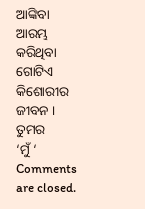ଆଙ୍କିବା ଆରମ୍ଭ କରିଥିବା ଗୋଟିଏ କିଶୋରୀର ଜୀବନ ।
ତୁମର
‘ମୁଁ ‘
Comments are closed.